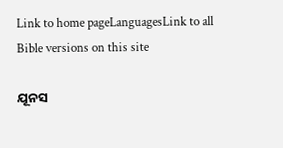Link to home pageLanguagesLink to all Bible versions on this site

ଯୂନସ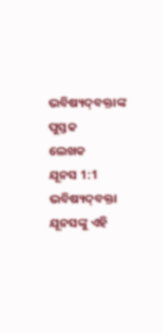ଭବିଷ୍ୟଦ୍‍ବକ୍ତାଙ୍କ ପୁସ୍ତକ
ଲେଖକ
ଯୂନସ 1:1 ଭବିଷ୍ୟଦ୍‍ବକ୍ତା ଯୂନସଙ୍କୁ ଏହି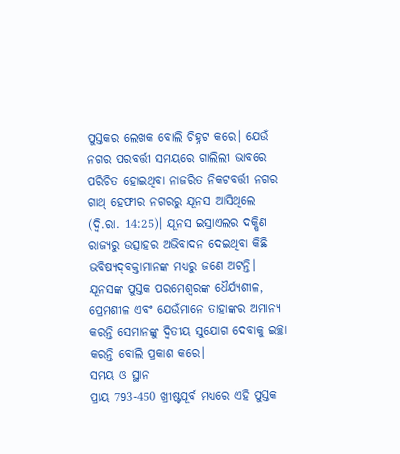ପୁସ୍ତକର ଲେଖକ ବୋଲି ଚିହ୍ନଟ କରେ। ଯେଉଁ ନଗର ପରବର୍ତ୍ତୀ ସମୟରେ ଗାଲିଲୀ ଭାବରେ ପରିଚିତ ହୋଇଥିବା ନାଜରିତ ନିକଟବର୍ତ୍ତୀ ନଗର ଗାଥ୍‍ ହେଫୀର ନଗରରୁ ଯୂନସ ଆସିଥିଲେ (ଦ୍ଵି.ରା. 14:25)। ଯୂନସ ଇସ୍ରାଏଲର ଦକ୍ଷିଣ ରାଜ୍ୟରୁ ଉତ୍ସାହର ଅଭିବାଦନ ଦେଇଥିବା କିଛି ଭବିଷ୍ୟଦ୍‍ବକ୍ତାମାନଙ୍କ ମଧ୍ୟରୁ ଜଣେ ଅଟନ୍ତି। ଯୂନସଙ୍କ ପୁସ୍ତକ ପରମେଶ୍ୱରଙ୍କ ଧୈର୍ଯ୍ୟଶୀଳ, ପ୍ରେମଶୀଳ ଏବଂ ଯେଉଁମାନେ ତାହାଙ୍କର ଅମାନ୍ୟ କରନ୍ତି ସେମାନଙ୍କୁ ଦ୍ୱିତୀୟ ସୁଯୋଗ ଦେବାକୁ ଇଚ୍ଛା କରନ୍ତି ବୋଲି ପ୍ରକାଶ କରେ।
ସମୟ ଓ ସ୍ଥାନ
ପ୍ରାୟ 793-450 ଖ୍ରୀଷ୍ଟପୂର୍ବ ମଧ୍ୟରେ ଏହି ପୁସ୍ତକ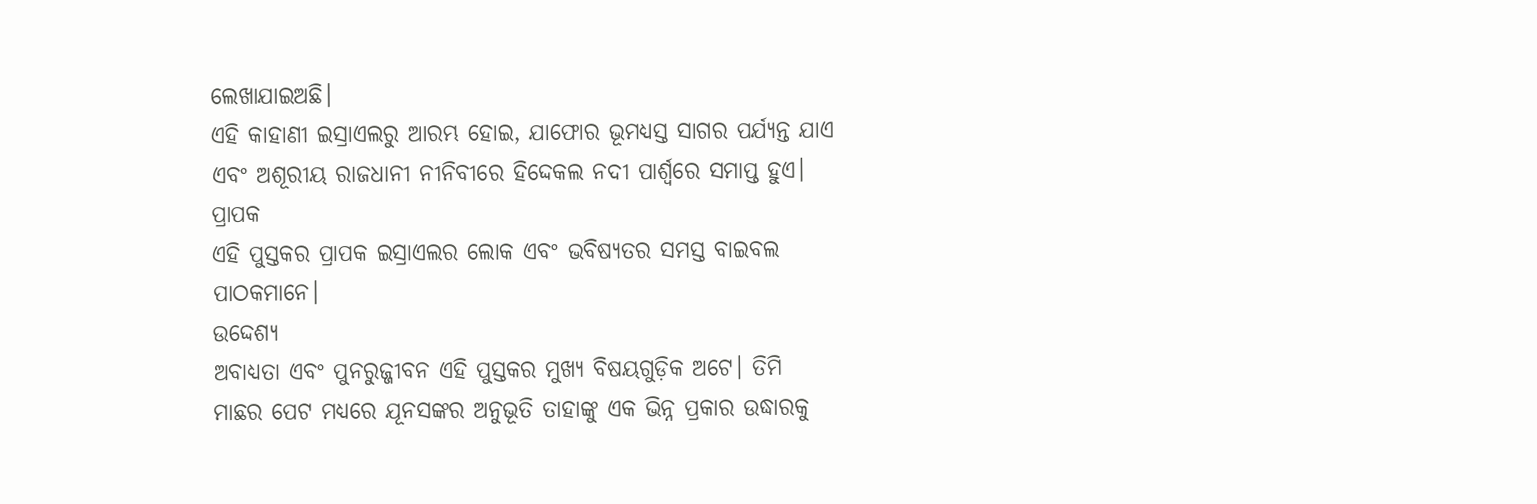ଲେଖାଯାଇଅଛି।
ଏହି କାହାଣୀ ଇସ୍ରାଏଲରୁ ଆରମ୍ଭ ହୋଇ, ଯାଫୋର ଭୂମଧ୍ୟସ୍ତ ସାଗର ପର୍ଯ୍ୟନ୍ତ ଯାଏ ଏବଂ ଅଶୂରୀୟ ରାଜଧାନୀ ନୀନିବୀରେ ହିଦ୍ଦେକଲ ନଦୀ ପାର୍ଶ୍ଵରେ ସମାପ୍ତ ହୁଏ।
ପ୍ରାପକ
ଏହି ପୁସ୍ତକର ପ୍ରାପକ ଇସ୍ରାଏଲର ଲୋକ ଏବଂ ଭବିଷ୍ୟତର ସମସ୍ତ ବାଇବଲ ପାଠକମାନେ।
ଉଦ୍ଦେଶ୍ୟ
ଅବାଧ୍ୟତା ଏବଂ ପୁନରୁଜ୍ଜୀବନ ଏହି ପୁସ୍ତକର ମୁଖ୍ୟ ବିଷୟଗୁଡ଼ିକ ଅଟେ। ତିମି ମାଛର ପେଟ ମଧ୍ୟରେ ଯୂନସଙ୍କର ଅନୁଭୂତି ତାହାଙ୍କୁ ଏକ ଭିନ୍ନ ପ୍ରକାର ଉଦ୍ଧାରକୁ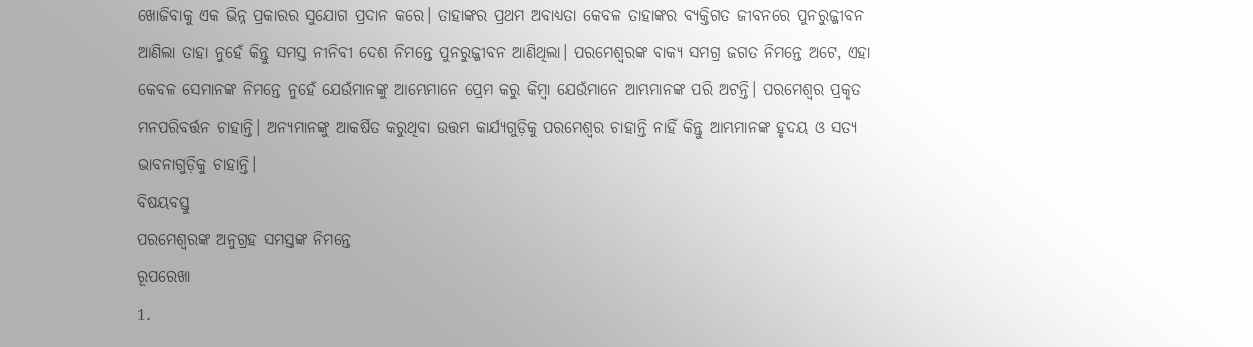ଖୋଜିବାକୁ ଏକ ଭିନ୍ନ ପ୍ରକାରର ସୁଯୋଗ ପ୍ରଦାନ କରେ। ତାହାଙ୍କର ପ୍ରଥମ ଅବାଧ୍ୟତା କେବଳ ତାହାଙ୍କର ବ୍ୟକ୍ତିଗତ ଜୀବନରେ ପୁନରୁଜ୍ଜୀବନ ଆଣିଲା ତାହା ନୁହେଁ କିନ୍ତୁ ସମସ୍ତ ନୀନିବୀ ଦେଶ ନିମନ୍ତେ ପୁନରୁଜ୍ଜୀବନ ଆଣିଥିଲା। ପରମେଶ୍ୱରଙ୍କ ବାକ୍ୟ ସମଗ୍ର ଜଗତ ନିମନ୍ତେ ଅଟେ, ଏହା କେବଳ ସେମାନଙ୍କ ନିମନ୍ତେ ନୁହେଁ ଯେଉଁମାନଙ୍କୁ ଆମ୍ଭେମାନେ ପ୍ରେମ କରୁ କିମ୍ବା ଯେଉଁମାନେ ଆମ୍ଭମାନଙ୍କ ପରି ଅଟନ୍ତି। ପରମେଶ୍ୱର ପ୍ରକୃତ ମନପରିବର୍ତ୍ତନ ଚାହାନ୍ତି। ଅନ୍ୟମାନଙ୍କୁ ଆକର୍ଷିତ କରୁଥିବା ଉତ୍ତମ କାର୍ଯ୍ୟଗୁଡ଼ିକୁ ପରମେଶ୍ୱର ଚାହାନ୍ତି ନାହିଁ କିନ୍ତୁ ଆମ୍ଭମାନଙ୍କ ହୃଦୟ ଓ ସତ୍ୟ ଭାବନାଗୁଡ଼ିକୁ ଚାହାନ୍ତି।
ବିଷୟବସ୍ତୁ
ପରମେଶ୍ୱରଙ୍କ ଅନୁଗ୍ରହ ସମସ୍ତଙ୍କ ନିମନ୍ତେ
ରୂପରେଖା
1.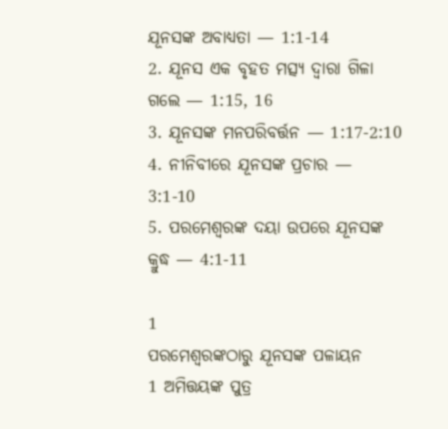ଯୂନସଙ୍କ ଅବାଧ୍ୟତା — 1:1-14
2. ଯୂନସ ଏକ ବୃହତ ମତ୍ସ୍ୟ ଦ୍ଵାରା ଗିଳା ଗଲେ — 1:15, 16
3. ଯୂନସଙ୍କ ମନପରିବର୍ତ୍ତନ — 1:17-2:10
4. ନୀନିବୀରେ ଯୂନସଙ୍କ ପ୍ରଚାର — 3:1-10
5. ପରମେଶ୍ୱରଙ୍କ ଦୟା ଉପରେ ଯୂନସଙ୍କ କ୍ରୁଦ୍ଧ — 4:1-11

1
ପରମେଶ୍ୱରଙ୍କଠାରୁ ଯୂନସଙ୍କ ପଳାୟନ
1 ଅମିତ୍ତୟଙ୍କ ପୁତ୍ର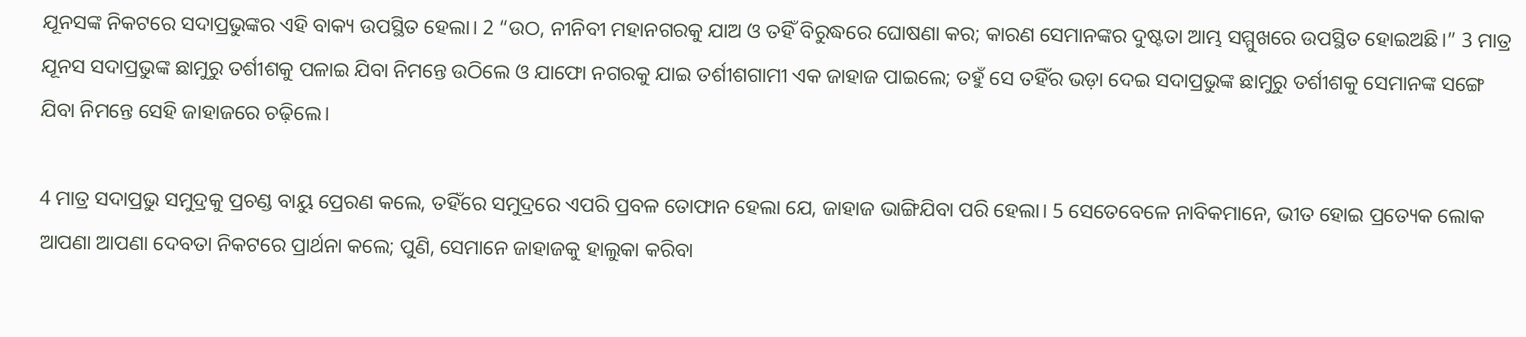ଯୂନସଙ୍କ ନିକଟରେ ସଦାପ୍ରଭୁଙ୍କର ଏହି ବାକ୍ୟ ଉପସ୍ଥିତ ହେଲା। 2 “ଉଠ, ନୀନିବୀ ମହାନଗରକୁ ଯାଅ ଓ ତହିଁ ବିରୁଦ୍ଧରେ ଘୋଷଣା କର; କାରଣ ସେମାନଙ୍କର ଦୁଷ୍ଟତା ଆମ୍ଭ ସମ୍ମୁଖରେ ଉପସ୍ଥିତ ହୋଇଅଛି।” 3 ମାତ୍ର ଯୂନସ ସଦାପ୍ରଭୁଙ୍କ ଛାମୁରୁ ତର୍ଶୀଶକୁ ପଳାଇ ଯିବା ନିମନ୍ତେ ଉଠିଲେ ଓ ଯାଫୋ ନଗରକୁ ଯାଇ ତର୍ଶୀଶଗାମୀ ଏକ ଜାହାଜ ପାଇଲେ; ତହୁଁ ସେ ତହିଁର ଭଡ଼ା ଦେଇ ସଦାପ୍ରଭୁଙ୍କ ଛାମୁରୁ ତର୍ଶୀଶକୁ ସେମାନଙ୍କ ସଙ୍ଗେ ଯିବା ନିମନ୍ତେ ସେହି ଜାହାଜରେ ଚଢ଼ିଲେ।

4 ମାତ୍ର ସଦାପ୍ରଭୁ ସମୁଦ୍ରକୁ ପ୍ରଚଣ୍ଡ ବାୟୁ ପ୍ରେରଣ କଲେ, ତହିଁରେ ସମୁଦ୍ରରେ ଏପରି ପ୍ରବଳ ତୋଫାନ ହେଲା ଯେ, ଜାହାଜ ଭାଙ୍ଗିଯିବା ପରି ହେଲା। 5 ସେତେବେଳେ ନାବିକମାନେ, ଭୀତ ହୋଇ ପ୍ରତ୍ୟେକ ଲୋକ ଆପଣା ଆପଣା ଦେବତା ନିକଟରେ ପ୍ରାର୍ଥନା କଲେ; ପୁଣି, ସେମାନେ ଜାହାଜକୁ ହାଲୁକା କରିବା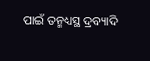ପାଇଁ ତନ୍ମଧ୍ୟସ୍ଥ ଦ୍ରବ୍ୟାଦି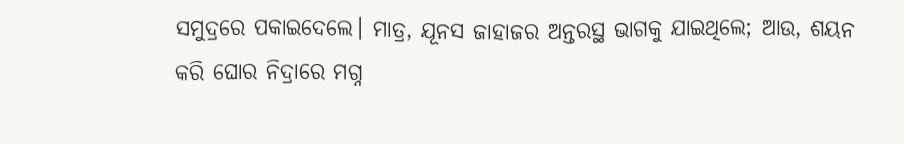ସମୁଦ୍ରରେ ପକାଇଦେଲେ। ମାତ୍ର, ଯୂନସ ଜାହାଜର ଅନ୍ତରସ୍ଥ ଭାଗକୁ ଯାଇଥିଲେ; ଆଉ, ଶୟନ କରି ଘୋର ନିଦ୍ରାରେ ମଗ୍ନ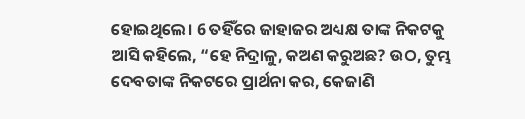ହୋଇଥିଲେ। 6 ତହିଁରେ ଜାହାଜର ଅଧ୍ୟକ୍ଷ ତାଙ୍କ ନିକଟକୁ ଆସି କହିଲେ, “ହେ ନିଦ୍ରାଳୁ, କଅଣ କରୁଅଛ? ଉଠ, ତୁମ୍ଭ ଦେବତାଙ୍କ ନିକଟରେ ପ୍ରାର୍ଥନା କର, କେଜାଣି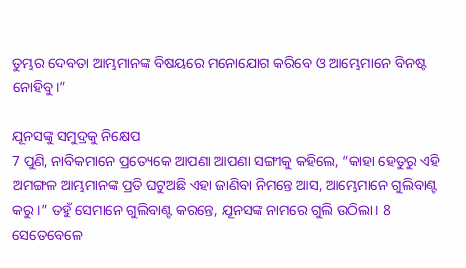ତୁମ୍ଭର ଦେବତା ଆମ୍ଭମାନଙ୍କ ବିଷୟରେ ମନୋଯୋଗ କରିବେ ଓ ଆମ୍ଭେମାନେ ବିନଷ୍ଟ ନୋହିବୁ।”

ଯୂନସଙ୍କୁ ସମୁଦ୍ରକୁ ନିକ୍ଷେପ
7 ପୁଣି, ନାବିକମାନେ ପ୍ରତ୍ୟେକେ ଆପଣା ଆପଣା ସଙ୍ଗୀକୁ କହିଲେ, “କାହା ହେତୁରୁ ଏହି ଅମଙ୍ଗଳ ଆମ୍ଭମାନଙ୍କ ପ୍ରତି ଘଟୁଅଛି ଏହା ଜାଣିବା ନିମନ୍ତେ ଆସ, ଆମ୍ଭେମାନେ ଗୁଲିବାଣ୍ଟ କରୁ।” ତହୁଁ ସେମାନେ ଗୁଲିବାଣ୍ଟ କରନ୍ତେ, ଯୂନସଙ୍କ ନାମରେ ଗୁଲି ଉଠିଲା। 8 ସେତେବେଳେ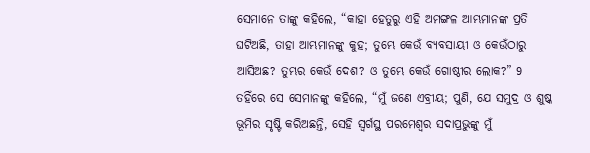ସେମାନେ ତାଙ୍କୁ କହିଲେ, “କାହା ହେତୁରୁ ଏହି ଅମଙ୍ଗଳ ଆମ୍ଭମାନଙ୍କ ପ୍ରତି ଘଟିଅଛି, ତାହା ଆମ୍ଭମାନଙ୍କୁ କୁହ; ତୁମ୍ଭେ କେଉଁ ବ୍ୟବସାୟୀ ଓ କେଉଁଠାରୁ ଆସିଅଛ? ତୁମ୍ଭର କେଉଁ ଦେଶ? ଓ ତୁମ୍ଭେ କେଉଁ ଗୋଷ୍ଠୀର ଲୋକ?” 9 ତହିଁରେ ସେ ସେମାନଙ୍କୁ କହିଲେ, “ମୁଁ ଜଣେ ଏବ୍ରୀୟ; ପୁଣି, ଯେ ସମୁଦ୍ର ଓ ଶୁଷ୍କ ଭୂମିର ସୃଷ୍ଟି କରିଅଛନ୍ତି, ସେହି ସ୍ୱର୍ଗସ୍ଥ ପରମେଶ୍ୱର ସଦାପ୍ରଭୁଙ୍କୁ ମୁଁ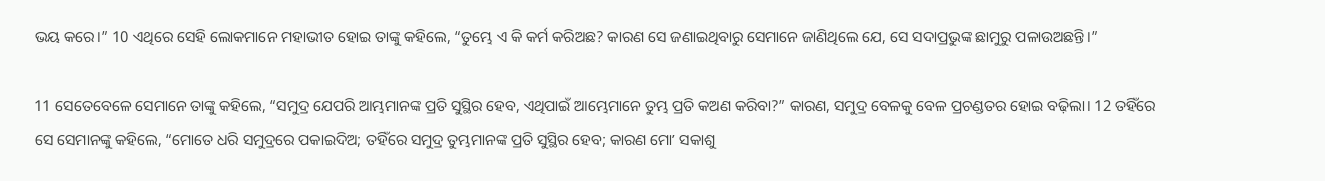ଭୟ କରେ।” 10 ଏଥିରେ ସେହି ଲୋକମାନେ ମହାଭୀତ ହୋଇ ତାଙ୍କୁ କହିଲେ, “ତୁମ୍ଭେ ଏ କି କର୍ମ କରିଅଛ? କାରଣ ସେ ଜଣାଇଥିବାରୁ ସେମାନେ ଜାଣିଥିଲେ ଯେ, ସେ ସଦାପ୍ରଭୁଙ୍କ ଛାମୁରୁ ପଳାଉଅଛନ୍ତି।”

11 ସେତେବେଳେ ସେମାନେ ତାଙ୍କୁ କହିଲେ, “ସମୁଦ୍ର ଯେପରି ଆମ୍ଭମାନଙ୍କ ପ୍ରତି ସୁସ୍ଥିର ହେବ, ଏଥିପାଇଁ ଆମ୍ଭେମାନେ ତୁମ୍ଭ ପ୍ରତି କଅଣ କରିବା?” କାରଣ, ସମୁଦ୍ର ବେଳକୁ ବେଳ ପ୍ରଚଣ୍ଡତର ହୋଇ ବଢ଼ିଲା। 12 ତହିଁରେ ସେ ସେମାନଙ୍କୁ କହିଲେ, “ମୋତେ ଧରି ସମୁଦ୍ରରେ ପକାଇଦିଅ; ତହିଁରେ ସମୁଦ୍ର ତୁମ୍ଭମାନଙ୍କ ପ୍ରତି ସୁସ୍ଥିର ହେବ; କାରଣ ମୋʼ ସକାଶୁ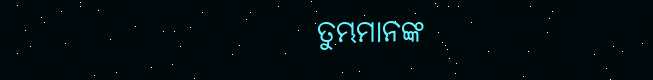ତୁମ୍ଭମାନଙ୍କ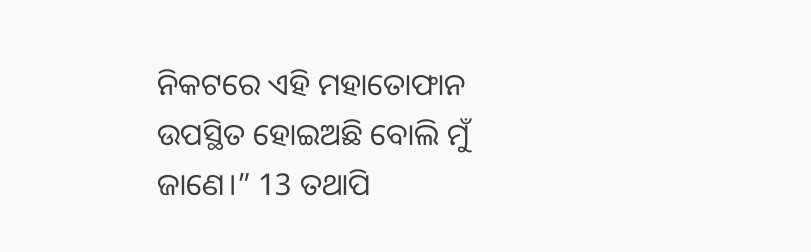ନିକଟରେ ଏହି ମହାତୋଫାନ ଉପସ୍ଥିତ ହୋଇଅଛି ବୋଲି ମୁଁ ଜାଣେ।” 13 ତଥାପି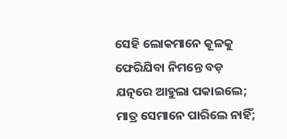ସେହି ଲୋକମାନେ କୂଳକୁ ଫେରିଯିବା ନିମନ୍ତେ ବଡ଼ ଯତ୍ନରେ ଆହୁଲା ପକାଇଲେ; ମାତ୍ର ସେମାନେ ପାରିଲେ ନାହିଁ;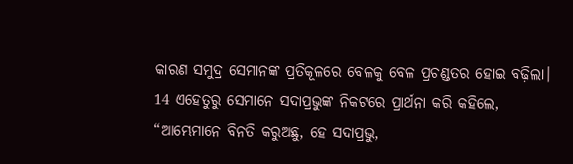କାରଣ ସମୁଦ୍ର ସେମାନଙ୍କ ପ୍ରତିକୂଳରେ ବେଳକୁ ବେଳ ପ୍ରଚଣ୍ଡତର ହୋଇ ବଢ଼ିଲା। 14 ଏହେତୁରୁ ସେମାନେ ସଦାପ୍ରଭୁଙ୍କ ନିକଟରେ ପ୍ରାର୍ଥନା କରି କହିଲେ, “ଆମ୍ଭେମାନେ ବିନତି କରୁଅଛୁ, ହେ ସଦାପ୍ରଭୁ,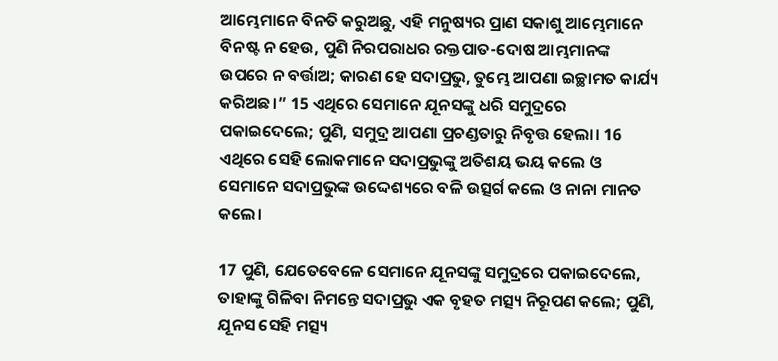ଆମ୍ଭେମାନେ ବିନତି କରୁଅଛୁ, ଏହି ମନୁଷ୍ୟର ପ୍ରାଣ ସକାଶୁ ଆମ୍ଭେମାନେ ବିନଷ୍ଟ ନ ହେଉ, ପୁଣି ନିରପରାଧର ରକ୍ତପାତ-ଦୋଷ ଆମ୍ଭମାନଙ୍କ ଉପରେ ନ ବର୍ତ୍ତାଅ; କାରଣ ହେ ସଦାପ୍ରଭୁ, ତୁମ୍ଭେ ଆପଣା ଇଚ୍ଛାମତ କାର୍ଯ୍ୟ କରିଅଛ।” 15 ଏଥିରେ ସେମାନେ ଯୂନସଙ୍କୁ ଧରି ସମୁଦ୍ରରେ ପକାଇଦେଲେ; ପୁଣି, ସମୁଦ୍ର ଆପଣା ପ୍ରଚଣ୍ଡତାରୁ ନିବୃତ୍ତ ହେଲା। 16 ଏଥିରେ ସେହି ଲୋକମାନେ ସଦାପ୍ରଭୁଙ୍କୁ ଅତିଶୟ ଭୟ କଲେ ଓ ସେମାନେ ସଦାପ୍ରଭୁଙ୍କ ଉଦ୍ଦେଶ୍ୟରେ ବଳି ଉତ୍ସର୍ଗ କଲେ ଓ ନାନା ମାନତ କଲେ।

17 ପୁଣି, ଯେତେବେଳେ ସେମାନେ ଯୂନସଙ୍କୁ ସମୁଦ୍ରରେ ପକାଇଦେଲେ, ତାହାଙ୍କୁ ଗିଳିବା ନିମନ୍ତେ ସଦାପ୍ରଭୁ ଏକ ବୃହତ ମତ୍ସ୍ୟ ନିରୂପଣ କଲେ; ପୁଣି, ଯୂନସ ସେହି ମତ୍ସ୍ୟ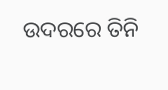ଉଦରରେ ତିନି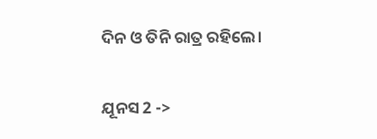ଦିନ ଓ ତିନି ରାତ୍ର ରହିଲେ।

ଯୂନସ 2 ->